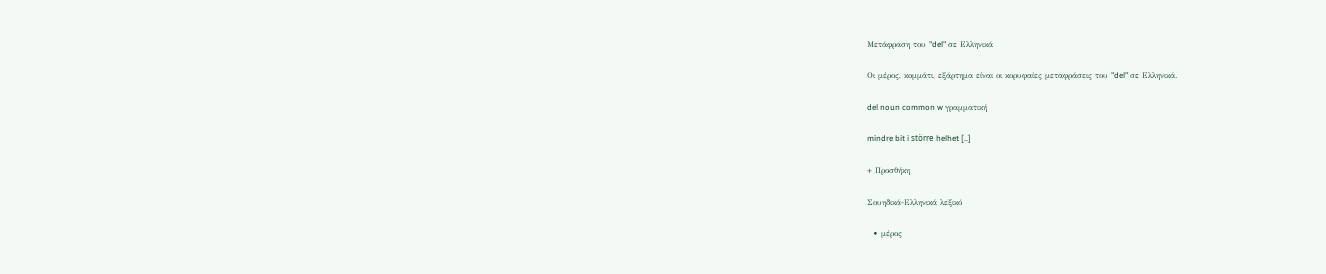Μετάφραση του "del" σε Ελληνικά

Οι μέρος, κομμάτι, εξάρτημα είναι οι κορυφαίες μεταφράσεις του "del" σε Ελληνικά.

del noun common w γραμματική

mindre bit i större helhet [..]

+ Προσθήκη

Σουηδικά-Ελληνικά λεξικό

  • μέρος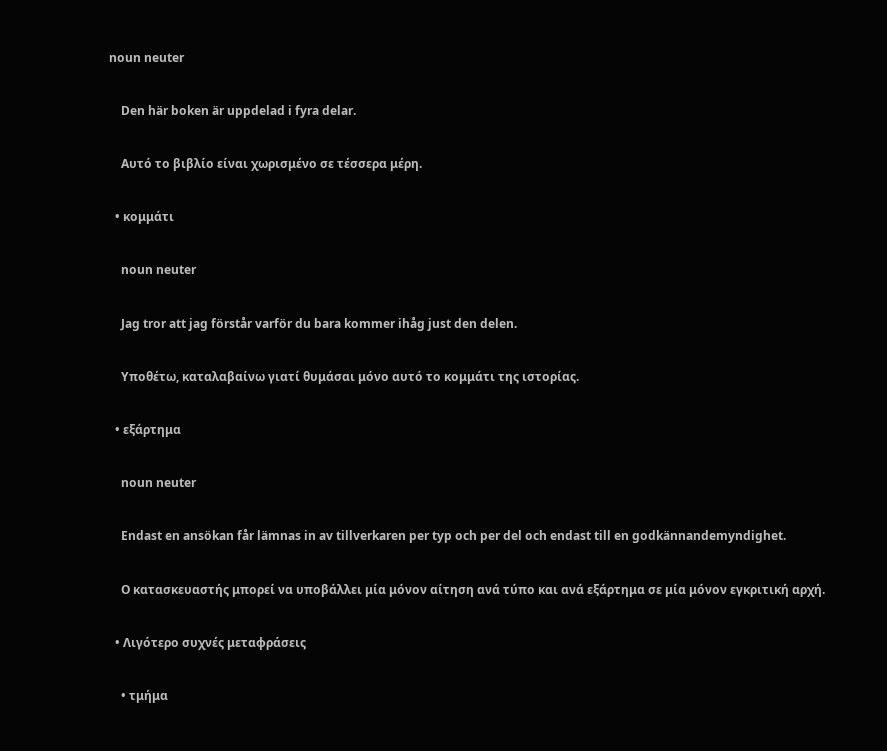noun neuter

    Den här boken är uppdelad i fyra delar.

    Αυτό το βιβλίο είναι χωρισμένο σε τέσσερα μέρη.

  • κομμάτι

    noun neuter

    Jag tror att jag förstår varför du bara kommer ihåg just den delen.

    Υποθέτω, καταλαβαίνω γιατί θυμάσαι μόνο αυτό το κομμάτι της ιστορίας.

  • εξάρτημα

    noun neuter

    Endast en ansökan får lämnas in av tillverkaren per typ och per del och endast till en godkännandemyndighet.

    Ο κατασκευαστής μπορεί να υποβάλλει μία μόνον αίτηση ανά τύπο και ανά εξάρτημα σε μία μόνον εγκριτική αρχή.

  • Λιγότερο συχνές μεταφράσεις

    • τμήμα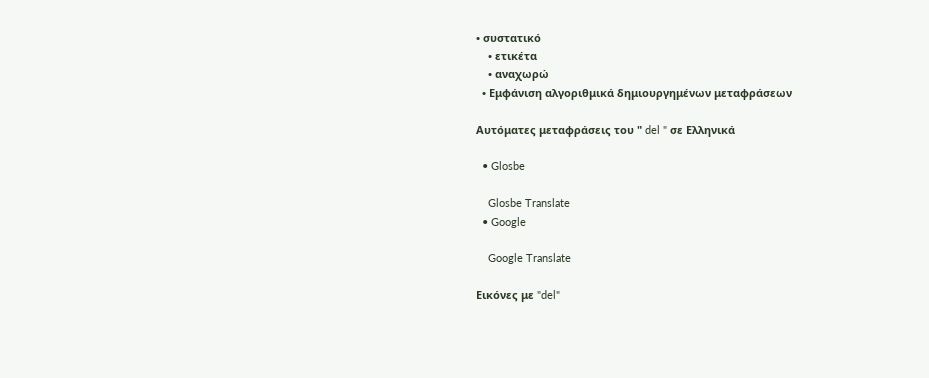• συστατικό
    • ετικέτα
    • αναχωρώ
  • Εμφάνιση αλγοριθμικά δημιουργημένων μεταφράσεων

Αυτόματες μεταφράσεις του " del " σε Ελληνικά

  • Glosbe

    Glosbe Translate
  • Google

    Google Translate

Εικόνες με "del"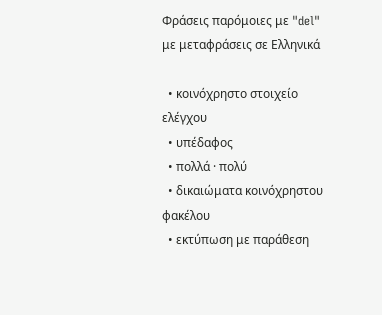Φράσεις παρόμοιες με "del" με μεταφράσεις σε Ελληνικά

  • κοινόχρηστο στοιχείο ελέγχου
  • υπέδαφος
  • πολλά · πολύ
  • δικαιώματα κοινόχρηστου φακέλου
  • εκτύπωση με παράθεση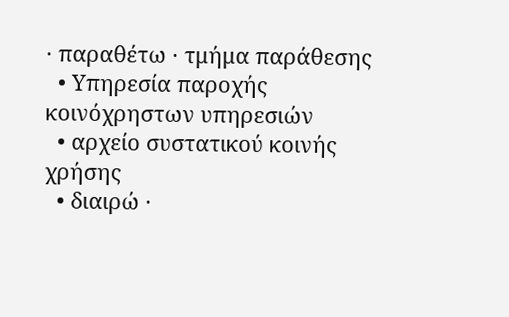· παραθέτω · τμήμα παράθεσης
  • Υπηρεσία παροχής κοινόχρηστων υπηρεσιών
  • αρχείο συστατικού κοινής χρήσης
  • διαιρώ ·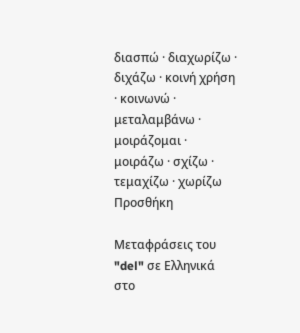διασπώ · διαχωρίζω · διχάζω · κοινή χρήση · κοινωνώ · μεταλαμβάνω · μοιράζομαι · μοιράζω · σχίζω · τεμαχίζω · χωρίζω
Προσθήκη

Μεταφράσεις του "del" σε Ελληνικά στο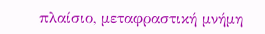πλαίσιο, μεταφραστική μνήμη